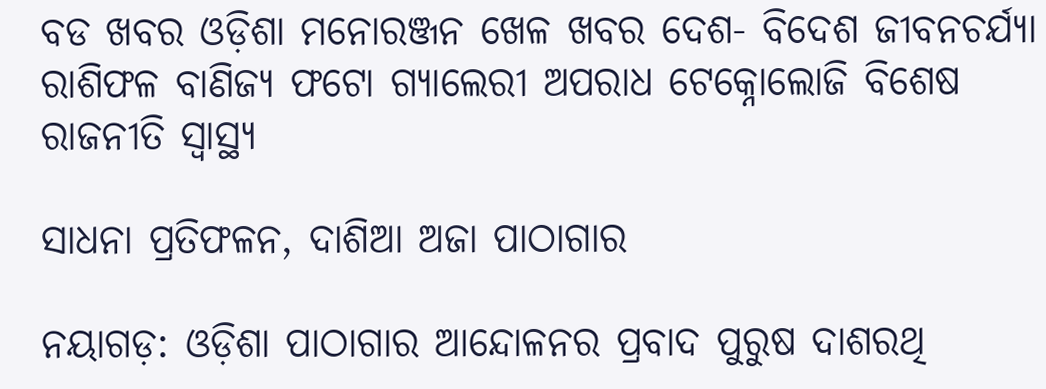ବଡ ଖବର ଓଡ଼ିଶା ମନୋରଞ୍ଜନ ଖେଳ ଖବର ଦେଶ- ବିଦେଶ ଜୀବନଚର୍ଯ୍ୟା ରାଶିଫଳ ବାଣିଜ୍ୟ ଫଟୋ ଗ୍ୟାଲେରୀ ଅପରାଧ ଟେକ୍ନୋଲୋଜି ବିଶେଷ ରାଜନୀତି ସ୍ଵାସ୍ଥ୍ୟ

ସାଧନା ପ୍ରତିଫଳନ, ଦାଶିଆ ଅଜା ପାଠାଗାର

ନୟାଗଡ଼: ଓଡ଼ିଶା ପାଠାଗାର ଆନ୍ଦୋଳନର ପ୍ରବାଦ ପୁରୁଷ ଦାଶରଥି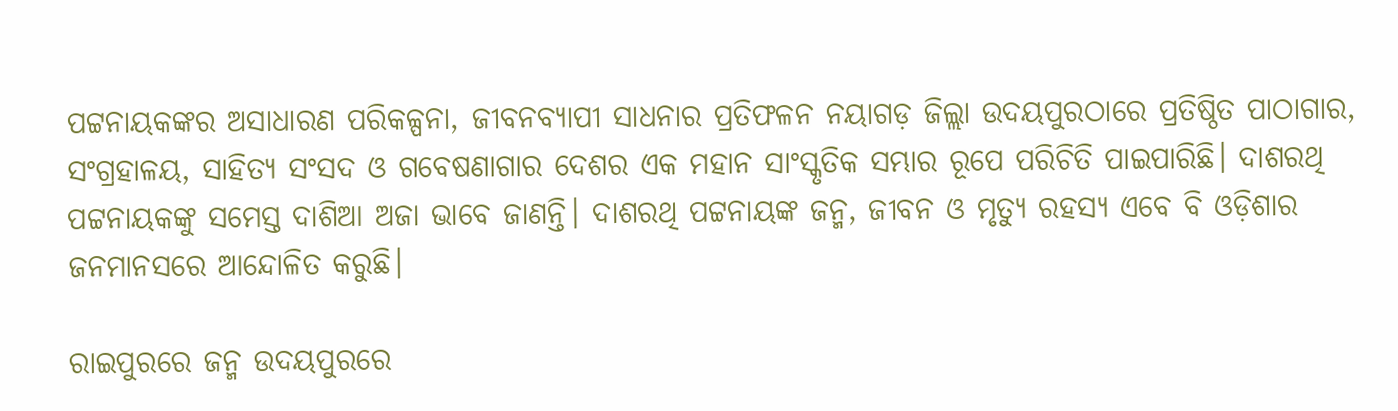ପଟ୍ଟନାୟକଙ୍କର ଅସାଧାରଣ ପରିକଳ୍ପନା, ଜୀବନବ୍ୟାପୀ ସାଧନାର ପ୍ରତିଫଳନ ନୟାଗଡ଼ ଜିଲ୍ଲା ଉଦୟପୁରଠାରେ ପ୍ରତିଷ୍ଠିତ ପାଠାଗାର, ସଂଗ୍ରହାଳୟ, ସାହିତ୍ୟ ସଂସଦ ଓ ଗବେଷଣାଗାର ଦେଶର ଏକ ମହାନ ସାଂସ୍କୃତିକ ସମ୍ଭାର ରୂପେ ପରିଚିତି ପାଇପାରିଛି। ଦାଶରଥି ପଟ୍ଟନାୟକଙ୍କୁ ସମେସ୍ତ ଦାଶିଆ ଅଜା ଭାବେ ଜାଣନ୍ତି। ଦାଶରଥି ପଟ୍ଟନାୟଙ୍କ ଜନ୍ମ, ଜୀବନ ଓ ମୃତ୍ୟୁ ରହସ୍ୟ ଏବେ ବି ଓଡ଼ିଶାର ଜନମାନସରେ ଆନ୍ଦୋଳିତ କରୁଛି।

ରାଇପୁରରେ ଜନ୍ମ ଉଦୟପୁରରେ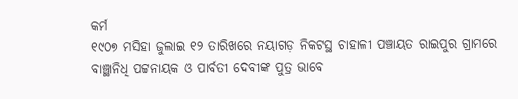କର୍ମ
୧୯୦୭ ମସିହା ଜୁଲାଇ ୧୨ ତାରିଖରେ ନୟାଗଡ଼ ନିକଟସ୍ଥ ଚାହାଳୀ ପଞ୍ଚାୟତ ରାଇପୁର ଗ୍ରାମରେ ବାଞ୍ଛାନିଧି ପଟ୍ଟନାୟକ ଓ ପାର୍ବତୀ ଦେବୀଙ୍କ ପୁତ୍ର ଭାବେ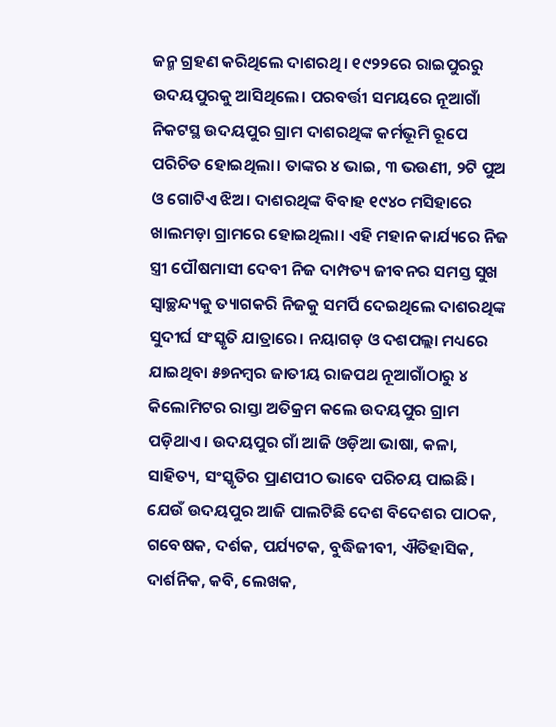ଜନ୍ମ ଗ୍ରହଣ କରିଥିଲେ ଦାଶରଥି। ୧୯୨୨ରେ ରାଇପୁରରୁ ଉଦୟପୁରକୁ ଆସିଥିଲେ। ପରବର୍ତ୍ତୀ ସମୟରେ ନୂଆଗାଁ ନିକଟସ୍ଥ ଉଦୟପୁର ଗ୍ରାମ ଦାଶରଥିଙ୍କ କର୍ମଭୂମି ରୂପେ ପରିଚିତ ହୋଇଥିଲା। ତାଙ୍କର ୪ ଭାଇ, ୩ ଭଉଣୀ, ୨ଟି ପୁଅ ଓ ଗୋଟିଏ ଝିଅ। ଦାଶରଥିଙ୍କ ବିବାହ ୧୯୪୦ ମସିହାରେ ଖାଲମଡ଼ା ଗ୍ରାମରେ ହୋଇଥିଲା। ଏହି ମହାନ କାର୍ଯ୍ୟରେ ନିଜ ସ୍ତ୍ରୀ ପୌଷମାସୀ ଦେବୀ ନିଜ ଦାମ୍ପତ୍ୟ ଜୀବନର ସମସ୍ତ ସୁଖ ସ୍ୱାଚ୍ଛନ୍ଦ୍ୟକୁ ତ୍ୟାଗକରି ନିଜକୁ ସମର୍ପି ଦେଇଥିଲେ ଦାଶରଥିଙ୍କ ସୁଦୀର୍ଘ ସଂସ୍କୃତି ଯାତ୍ରାରେ। ନୟାଗଡ଼ ଓ ଦଶପଲ୍ଲା ମଧ୍ୟରେ ଯାଇଥିବା ୫୭ନମ୍ବର ଜାତୀୟ ରାଜପଥ ନୂଆଗାଁଠାରୁ ୪ କିଲୋମିଟର ରାସ୍ତା ଅତିକ୍ରମ କଲେ ଉଦୟପୁର ଗ୍ରାମ ପଡ଼ିଥାଏ। ଉଦୟପୁର ଗାଁ ଆଜି ଓଡ଼ିଆ ଭାଷା, କଳା, ସାହିତ୍ୟ, ସଂସ୍କୃତିର ପ୍ରାଣପୀଠ ଭାବେ ପରିଚୟ ପାଇଛି। ଯେଉଁ ଉଦୟପୁର ଆଜି ପାଲଟିଛି ଦେଶ ବିଦେଶର ପାଠକ, ଗବେଷକ, ଦର୍ଶକ, ପର୍ଯ୍ୟଟକ, ବୁଦ୍ଧିଜୀବୀ, ଐତିହାସିକ, ଦାର୍ଶନିକ, କବି, ଲେଖକ,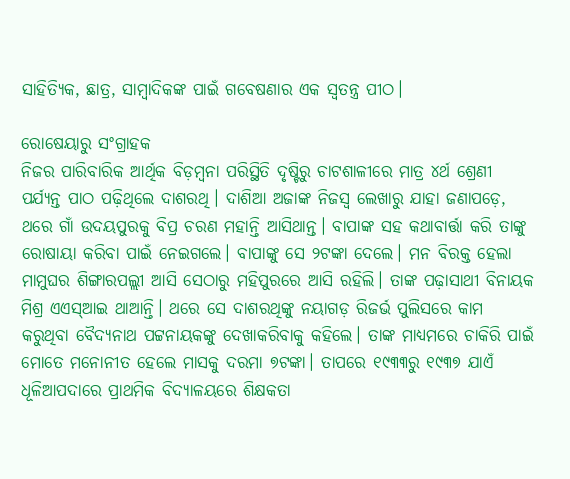ସାହିତ୍ୟିକ, ଛାତ୍ର, ସାମ୍ବାଦିକଙ୍କ ପାଇଁ ଗବେଷଣାର ଏକ ସ୍ୱତନ୍ତ୍ର ପୀଠ।

ରୋଷେୟାରୁ ସଂଗ୍ରାହକ
ନିଜର ପାରିବାରିକ ଆର୍ଥିକ ବିଡ଼ମ୍ବନା ପରିସ୍ଥିତି ଦୃଷ୍ଟିରୁ ଚାଟଶାଳୀରେ ମାତ୍ର ୪ର୍ଥ ଶ୍ରେଣୀ ପର୍ଯ୍ୟନ୍ତ ପାଠ ପଢ଼ିଥିଲେ ଦାଶରଥି। ଦାଶିଆ ଅଜାଙ୍କ ନିଜସ୍ୱ ଲେଖାରୁ ଯାହା ଜଣାପଡ଼େ, ଥରେ ଗାଁ ଉଦୟପୁରକୁ ବିପ୍ର ଚରଣ ମହାନ୍ତି ଆସିଥାନ୍ତ। ବାପାଙ୍କ ସହ କଥାବାର୍ତ୍ତା କରି ତାଙ୍କୁ ରୋଷାୟା କରିବା ପାଇଁ ନେଇଗଲେ। ବାପାଙ୍କୁ ସେ ୨ଟଙ୍କା ଦେଲେ। ମନ ବିରକ୍ତ ହେଲା ମାମୁଘର ଶିଙ୍ଗାରପଲ୍ଲୀ ଆସି ସେଠାରୁ ମହିପୁରରେ ଆସି ରହିଲି। ତାଙ୍କ ପଢ଼ାସାଥୀ ବିନାୟକ ମିଶ୍ର ଏଏସ୍‌ଆଇ ଥାଆନ୍ତି। ଥରେ ସେ ଦାଶରଥିଙ୍କୁ ନୟାଗଡ଼ ରିଜର୍ଭ ପୁଲିସରେ କାମ କରୁଥିବା ବୈଦ୍ୟନାଥ ପଟ୍ଟନାୟକଙ୍କୁ ଦେଖାକରିବାକୁ କହିଲେ। ତାଙ୍କ ମାଧ୍ୟମରେ ଚାକିରି ପାଇଁ ମୋତେ ମନୋନୀତ ହେଲେ ମାସକୁ ଦରମା ୭ଟଙ୍କା। ତାପରେ ୧୯୩୩ରୁ ୧୯୩୭ ଯାଏଁ ଧୂଳିଆପଦାରେ ପ୍ରାଥମିକ ବିଦ୍ୟାଳୟରେ ଶିକ୍ଷକତା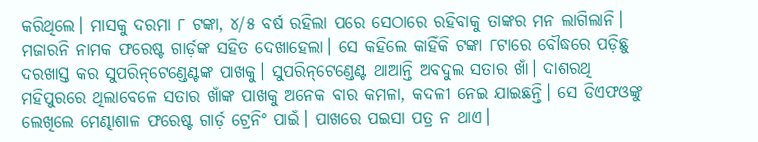କରିଥିଲେ। ମାସକୁ ଦରମା ୮ ଟଙ୍କା, ୪/୫ ବର୍ଷ ରହିଲା ପରେ ସେଠାରେ ରହିବାକୁ ତାଙ୍କର ମନ ଲାଗିଲାନି। ମଜାରନି ନାମକ ଫରେଷ୍ଟ ଗାର୍ଡ଼ଙ୍କ ସହିତ ଦେଖାହେଲା। ସେ କହିଲେ କାହିଁକି ଟଙ୍କା ୮ଟାରେ ବୌଦ୍ଧରେ ପଡ଼ିଛୁ ଦରଖାସ୍ତ କର ସୁପରିନ୍‌ଟେଣ୍ଡେଣ୍ଟଙ୍କ ପାଖକୁ। ସୁପରିନ୍‌ଟେଣ୍ଡେଣ୍ଟ ଥାଆନ୍ତି ଅବଦୁଲ ସତାର ଖାଁ। ଦାଶରଥି ମହିପୁରରେ ଥିଲାବେଳେ ସତାର ଖାଁଙ୍କ ପାଖକୁ ଅନେକ ବାର କମଳା, କଦଳୀ ନେଇ ଯାଇଛନ୍ତି। ସେ ଡିଏଫଓଙ୍କୁ ଲେଖିଲେ ମେଣ୍ଢାଶାଳ ଫରେଷ୍ଟ ଗାର୍ଡ଼ ଟ୍ରେନିଂ ପାଇଁ। ପାଖରେ ପଇସା ପତ୍ର ନ ଥାଏ।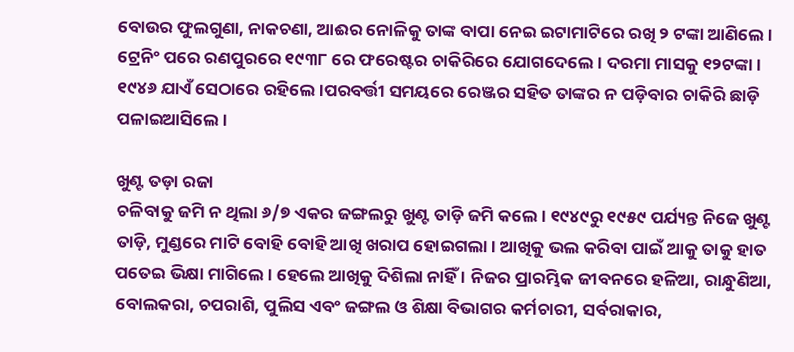ବୋଉର ଫୁଲଗୁଣା, ନାକଚଣା, ଆଈର ନୋଳିକୁ ତାଙ୍କ ବାପା ନେଇ ଇଟାମାଟିରେ ରଖି ୨ ଟଙ୍କା ଆଣିଲେ। ଟ୍ରେନିଂ ପରେ ରଣପୁରରେ ୧୯୩୮ ରେ ଫରେଷ୍ଟର ଚାକିରିରେ ଯୋଗଦେଲେ। ଦରମା ମାସକୁ ୧୨ଟଙ୍କା। ୧୯୪୬ ଯାଏଁ ସେଠାରେ ରହିଲେ।ପରବର୍ତ୍ତୀ ସମୟରେ ରେଞ୍ଜର ସହିତ ତାଙ୍କର ନ ପଡ଼ିବାର ଚାକିରି ଛାଡ଼ି ପଳାଇଆସିଲେ।

ଖୁଣ୍ଟ ତଡ଼ା ରଜା
ଚଳିବାକୁ ଜମି ନ ଥିଲା ୬/୭ ଏକର ଜଙ୍ଗଲରୁ ଖୁଣ୍ଟ ତାଡ଼ି ଜମି କଲେ। ୧୯୪୯ରୁ ୧୯୫୯ ପର୍ଯ୍ୟନ୍ତ ନିଜେ ଖୁଣ୍ଟ ତାଡ଼ି, ମୁଣ୍ଡରେ ମାଟି ବୋହି ବୋହି ଆଖି ଖରାପ ହୋଇଗଲା । ଆଖିକୁ ଭଲ କରିବା ପାଇଁ ଆକୁ ତାକୁ ହାତ ପତେଇ ଭିକ୍ଷା ମାଗିଲେ । ହେଲେ ଆଖିକୁ ଦିଶିଲା ନାହିଁ । ନିଜର ପ୍ରାରମ୍ଭିକ ଜୀବନରେ ହଳିଆ, ରାନ୍ଧୁଣିଆ, ବୋଲକରା, ଚପରାଶି, ପୁଲିସ ଏବଂ ଜଙ୍ଗଲ ଓ ଶିକ୍ଷା ବିଭାଗର କର୍ମଚାରୀ, ସର୍ବରାକାର,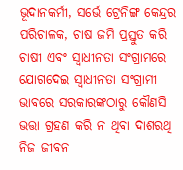ଭୂଦାନକର୍ମୀ, ସର୍ଭେ ଟ୍ରେନିଙ୍ଗ କେନ୍ଦ୍ରର ପରିଚାଳକ, ଚାଷ ଜମି ପ୍ରସ୍ତୁତ କରି ଚାଷୀ ଏବଂ ସ୍ୱାଧୀନତା ସଂଗ୍ରାମରେ ଯୋଗଦେଇ ସ୍ୱାଧୀନତା ସଂଗ୍ରାମୀ ଭାବରେ ସରକାରଙ୍କଠାରୁ କୌଣସି ଭତ୍ତା ଗ୍ରହଣ କରି ନ ଥିବା ଦାଶରଥି ନିଜ ଜୀବନ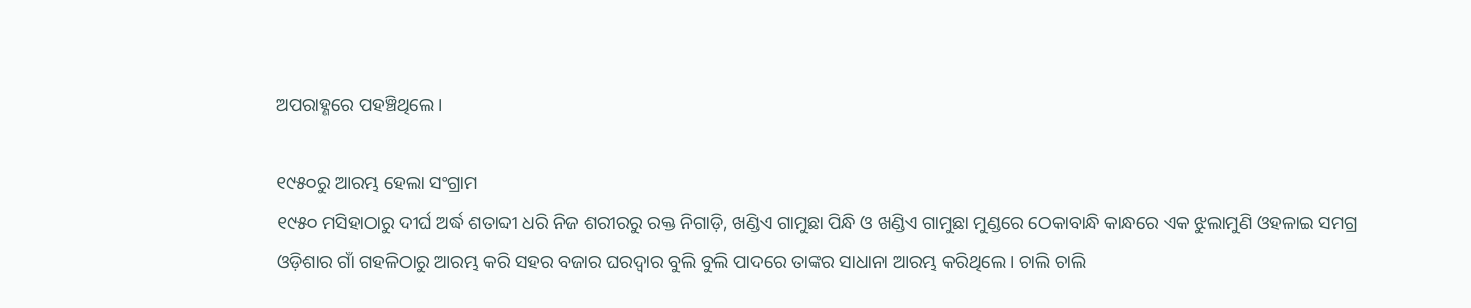ଅପରାହ୍ଣରେ ପହଞ୍ଚିଥିଲେ।

୧୯୫୦ରୁ ଆରମ୍ଭ ହେଲା ସଂଗ୍ରାମ
୧୯୫୦ ମସିହାଠାରୁ ଦୀର୍ଘ ଅର୍ଦ୍ଧ ଶତାବ୍ଦୀ ଧରି ନିଜ ଶରୀରରୁ ରକ୍ତ ନିଗାଡ଼ି, ଖଣ୍ଡିଏ ଗାମୁଛା ପିନ୍ଧି ଓ ଖଣ୍ଡିଏ ଗାମୁଛା ମୁଣ୍ଡରେ ଠେକାବାନ୍ଧି କାନ୍ଧରେ ଏକ ଝୁଲାମୁଣି ଓହଳାଇ ସମଗ୍ର ଓଡ଼ିଶାର ଗାଁ ଗହଳିଠାରୁ ଆରମ୍ଭ କରି ସହର ବଜାର ଘରଦ୍ୱାର ବୁଲି ବୁଲି ପାଦରେ ତାଙ୍କର ସାଧାନା ଆରମ୍ଭ କରିଥିଲେ। ଚାଲି ଚାଲି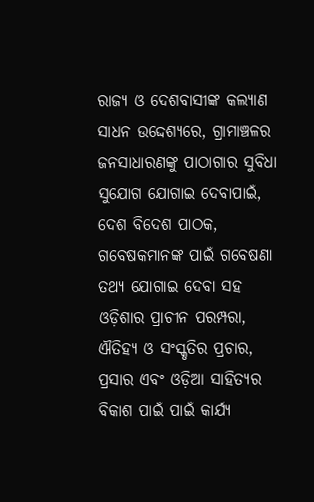ରାଜ୍ୟ ଓ ଦେଶବାସୀଙ୍କ କଲ୍ୟାଣ ସାଧନ ଉଦ୍ଦେଶ୍ୟରେ, ଗ୍ରାମାଞ୍ଚଳର ଜନସାଧାରଣଙ୍କୁ ପାଠାଗାର ସୁବିଧା ସୁଯୋଗ ଯୋଗାଇ ଦେବାପାଇଁ, ଦେଶ ବିଦେଶ ପାଠକ, ଗବେଷକମାନଙ୍କ ପାଇଁ ଗବେଷଣା ତଥ୍ୟ ଯୋଗାଇ ଦେବା ସହ ଓଡ଼ିଶାର ପ୍ରାଚୀନ ପରମ୍ପରା, ଐତିହ୍ୟ ଓ ସଂସ୍କୃତିର ପ୍ରଚାର, ପ୍ରସାର ଏବଂ ଓଡ଼ିଆ ସାହିତ୍ୟର ବିକାଶ ପାଇଁ ପାଇଁ କାର୍ଯ୍ୟ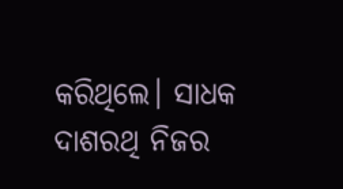କରିଥିଲେ। ସାଧକ ଦାଶରଥି ନିଜର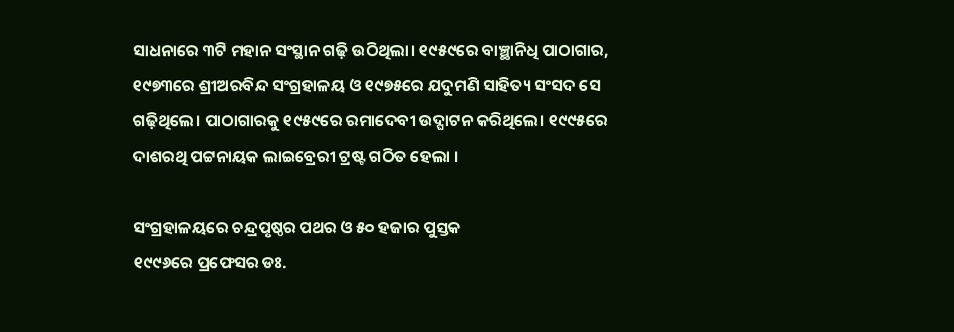ସାଧନାରେ ୩ଟି ମହାନ ସଂସ୍ଥାନ ଗଢ଼ି ଉଠିଥିଲା। ୧୯୫୯ରେ ବାଞ୍ଛାନିଧି ପାଠାଗାର, ୧୯୭୩ରେ ଶ୍ରୀଅରବିନ୍ଦ ସଂଗ୍ରହାଳୟ ଓ ୧୯୭୫ରେ ଯଦୁମଣି ସାହିତ୍ୟ ସଂସଦ ସେ ଗଢ଼ିଥିଲେ। ପାଠାଗାରକୁ ୧୯୫୯ରେ ରମାଦେବୀ ଉଦ୍ଘାଟନ କରିଥିଲେ। ୧୯୯୫ରେ ଦାଶରଥି ପଟ୍ଟନାୟକ ଲାଇବ୍ରେରୀ ଟ୍ରଷ୍ଟ ଗଠିତ ହେଲା ।

ସଂଗ୍ରହାଳୟରେ ଚନ୍ଦ୍ରପୃଷ୍ଠର ପଥର ଓ ୫୦ ହଜାର ପୁସ୍ତକ
୧୯୯୬ରେ ପ୍ରଫେସର ଡଃ.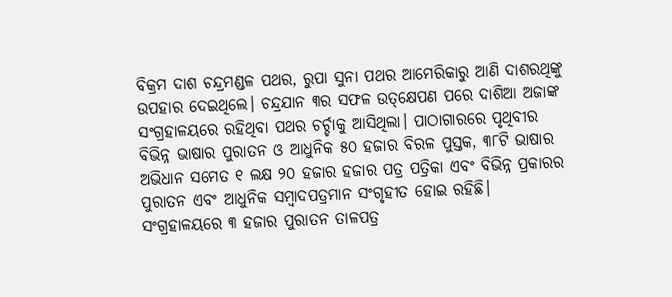ବିକ୍ରମ ଦାଶ ଚନ୍ଦ୍ରମଣ୍ଡଳ ପଥର, ରୁପା ସୁନା ପଥର ଆମେରିକାରୁ ଆଣି ଦାଶରଥିଙ୍କୁ ଉପହାର ଦେଇଥିଲେ। ଚନ୍ଦ୍ରଯାନ ୩ର ସଫଳ ଉତ୍‌କ୍ଷେପଣ ପରେ ଦାଶିଆ ଅଜାଙ୍କ ସଂଗ୍ରହାଳୟରେ ରହିଥିବା ପଥର ଚର୍ଚ୍ଚାକୁ ଆସିଥିଲା। ପାଠାଗାରରେ ପୃଥିବୀର ବିଭିନ୍ନ ଭାଷାର ପୁରାତନ ଓ ଆଧୁନିକ ୫୦ ହଜାର ବିରଳ ପୁସ୍ତକ, ୩୮ଟି ଭାଷାର ଅଭିଧାନ ସମେତ ୧ ଲକ୍ଷ ୨୦ ହଜାର ହଜାର ପତ୍ର ପତ୍ରିକା ଏବଂ ବିଭିନ୍ନ ପ୍ରକାରର ପୁରାତନ ଏବଂ ଆଧୁନିକ ସମ୍ବାଦପତ୍ରମାନ ସଂଗୃହୀତ ହୋଇ ରହିଛି। ସଂଗ୍ରହାଳୟରେ ୩ ହଜାର ପୁରାତନ ତାଳପତ୍ର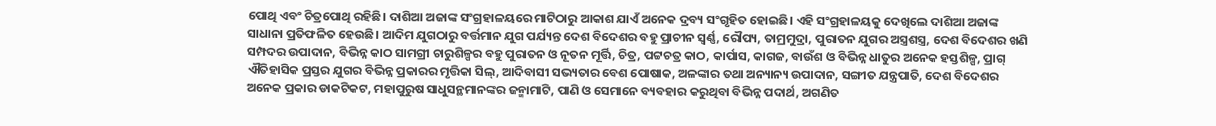ପୋଥି ଏବଂ ଚିତ୍ରପୋଥି ରହିଛି। ଦାଶିଆ ଅଜାଙ୍କ ସଂଗ୍ରହାଳୟରେ ମାଟିଠାରୁ ଆକାଶ ଯାଏଁ ଅନେକ ଦ୍ରବ୍ୟ ସଂଗୃହିତ ହୋଇଛି। ଏହି ସଂଗ୍ରହାଳୟକୁ ଦେଖିଲେ ଦାଶିଆ ଅଜାଙ୍କ ସାଧାନା ପ୍ରତିଫଳିତ ହେଉଛି। ଆଦିମ ଯୁଗଠାରୁ ବର୍ତ୍ତମାନ ଯୁଗ ପର୍ଯ୍ୟନ୍ତ ଦେଶ ବିଦେଶର ବହୁ ପ୍ରାଚୀନ ସ୍ୱର୍ଣ୍ଣ, ରୌପ୍ୟ, ତାମ୍ରମୁଦ୍ରା, ପୁରାତନ ଯୁଗର ଅସ୍ତ୍ରଶସ୍ତ୍ର, ଦେଶ ବିଦେଶର ଖଣି ସମ୍ପଦର ଉପାଦାନ, ବିଭିନ୍ନ କାଠ ସାମଗ୍ରୀ ଚାରୁଶିଳ୍ପର ବହୁ ପୁରାତନ ଓ ନୂତନ ମୂର୍ତ୍ତି, ଚିତ୍ର, ପଟ୍ଟଚତ୍ର କାଠ, କାର୍ପାସ, କାଗଜ, ବାଉଁଶ ଓ ବିଭିନ୍ନ ଧାତୁର ଅନେକ ହସ୍ତଶିଳ୍ପ, ପ୍ରାଗ୍ ଐତିହାସିକ ପ୍ରସ୍ତର ଯୁଗର ବିଭିନ୍ନ ପ୍ରକାରର ମୃତ୍ତିକା ସିଲ୍, ଆଦିବାସୀ ସଭ୍ୟତାର ବେଶ ପୋଷାକ, ଅଳଙ୍କାର ତଥା ଅନ୍ୟାନ୍ୟ ଉପାଦାନ, ସଙ୍ଗୀତ ଯନ୍ତ୍ରପାତି, ଦେଶ ବିଦେଶର ଅନେକ ପ୍ରକାର ଡାକଟିକଟ, ମହାପୁରୁଷ ସାଧୁସନ୍ଥମାନଙ୍କର ଜନ୍ମାମାଟି, ପାଣି ଓ ସେମାନେ ବ୍ୟବହାର କରୁଥିବା ବିଭିନ୍ନ ପଦାର୍ଥ, ଅଗଣିତ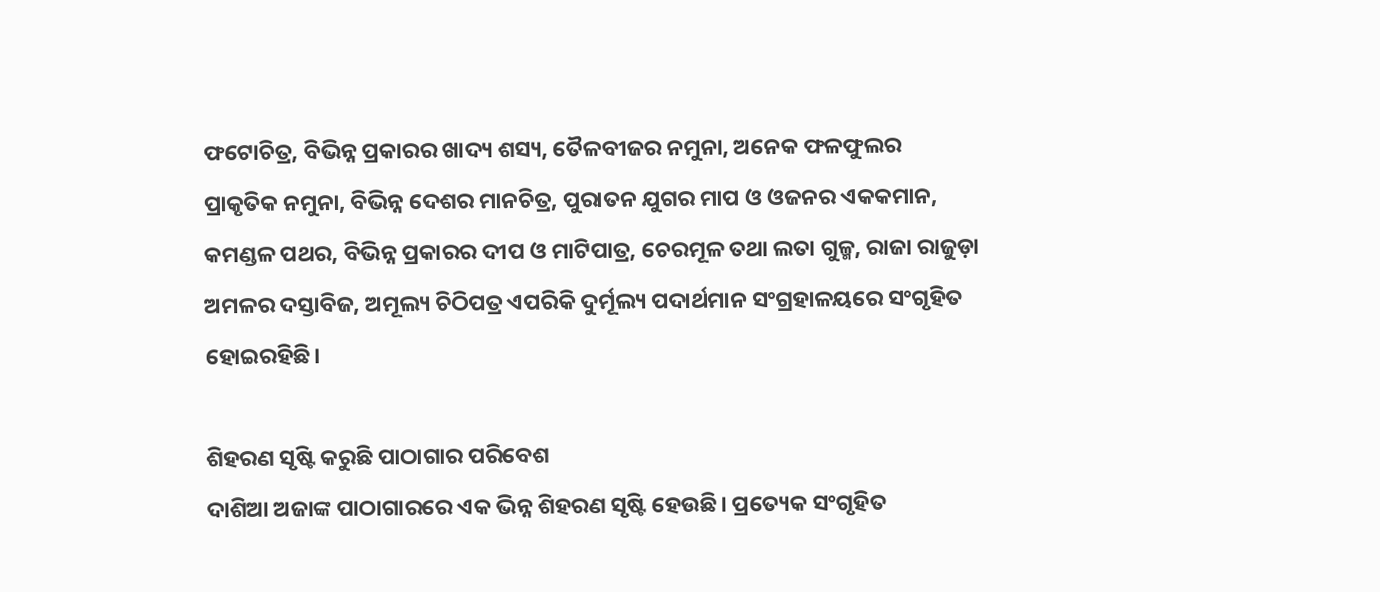ଫଟୋଚିତ୍ର, ବିଭିନ୍ନ ପ୍ରକାରର ଖାଦ୍ୟ ଶସ୍ୟ, ତୈଳବୀଜର ନମୁନା, ଅନେକ ଫଳଫୁଲର ପ୍ରାକୃତିକ ନମୁନା, ବିଭିନ୍ନ ଦେଶର ମାନଚିତ୍ର, ପୁରାତନ ଯୁଗର ମାପ ଓ ଓଜନର ଏକକମାନ, କମଣ୍ଡଳ ପଥର, ବିଭିନ୍ନ ପ୍ରକାରର ଦୀପ ଓ ମାଟିପାତ୍ର, ଚେରମୂଳ ତଥା ଲତା ଗୁଳ୍ମ, ରାଜା ରାଜୁଡ଼ା ଅମଳର ଦସ୍ତାବିଜ, ଅମୂଲ୍ୟ ଚିଠିପତ୍ର ଏପରିକି ଦୁର୍ମୂଲ୍ୟ ପଦାର୍ଥମାନ ସଂଗ୍ରହାଳୟରେ ସଂଗୃହିତ ହୋଇରହିଛି।

ଶିହରଣ ସୃଷ୍ଟି କରୁଛି ପାଠାଗାର ପରିବେଶ
ଦାଶିଆ ଅଜାଙ୍କ ପାଠାଗାରରେ ଏକ ଭିନ୍ନ ଶିହରଣ ସୃଷ୍ଟି ହେଉଛି। ପ୍ରତ୍ୟେକ ସଂଗୃହିତ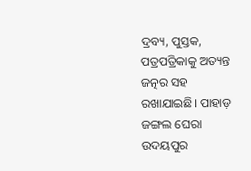ଦ୍ରବ୍ୟ, ପୁସ୍ତକ, ପତ୍ରପତ୍ରିକାକୁ ଅତ୍ୟନ୍ତ ଜତ୍ନର ସହ ରଖାଯାଇଛି। ପାହାଡ଼ ଜଙ୍ଗଲ ଘେରା ଉଦୟପୁର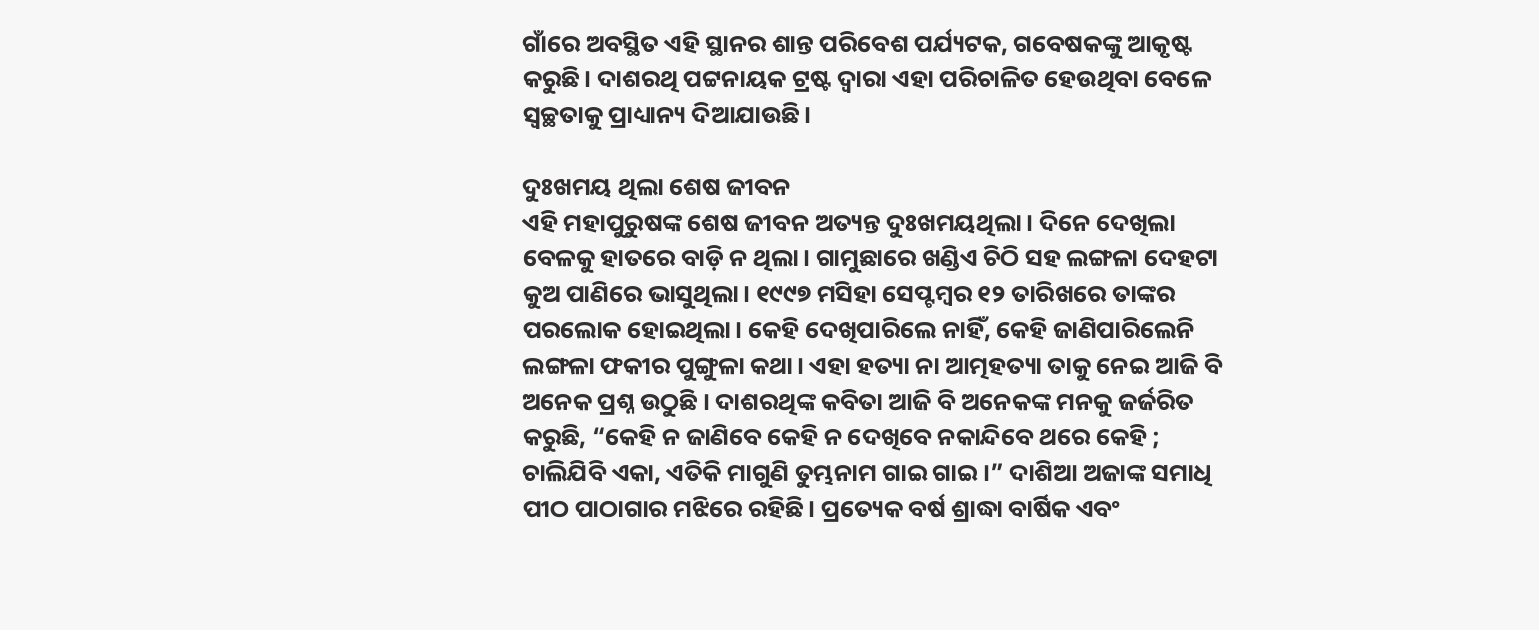ଗାଁରେ ଅବସ୍ଥିତ ଏହି ସ୍ଥାନର ଶାନ୍ତ ପରିବେଶ ପର୍ଯ୍ୟଟକ, ଗବେଷକଙ୍କୁ ଆକୃଷ୍ଟ କରୁଛି। ଦାଶରଥି ପଟ୍ଟନାୟକ ଟ୍ରଷ୍ଟ ଦ୍ୱାରା ଏହା ପରିଚାଳିତ ହେଉଥିବା ବେଳେ ସ୍ୱଚ୍ଛତାକୁ ପ୍ରାଧ୍ୟାନ୍ୟ ଦିଆଯାଉଛି।

ଦୁଃଖମୟ ଥିଲା ଶେଷ ଜୀବନ
ଏହି ମହାପୁରୁଷଙ୍କ ଶେଷ ଜୀବନ ଅତ୍ୟନ୍ତ ଦୁଃଖମୟଥିଲା। ଦିନେ ଦେଖିଲା ବେଳକୁ ହାତରେ ବାଡ଼ି ନ ଥିଲା। ଗାମୁଛାରେ ଖଣ୍ଡିଏ ଚିଠି ସହ ଲଙ୍ଗଳା ଦେହଟା କୁଅ ପାଣିରେ ଭାସୁଥିଲା। ୧୯୯୭ ମସିହା ସେପ୍ଟମ୍ବର ୧୨ ତାରିଖରେ ତାଙ୍କର ପରଲୋକ ହୋଇଥିଲା। କେହି ଦେଖିପାରିଲେ ନାହିଁ, କେହି ଜାଣିପାରିଲେନି ଲଙ୍ଗଳା ଫକୀର ପୁଙ୍ଗୁଳା କଥା। ଏହା ହତ୍ୟା ନା ଆତ୍ମହତ୍ୟା ତାକୁ ନେଇ ଆଜି ବି ଅନେକ ପ୍ରଶ୍ନ ଉଠୁଛି । ଦାଶରଥିଙ୍କ କବିତା ଆଜି ବି ଅନେକଙ୍କ ମନକୁ ଜର୍ଜରିତ କରୁଛି, “କେହି ନ ଜାଣିବେ କେହି ନ ଦେଖିବେ ନକାନ୍ଦିବେ ଥରେ କେହି ; ଚାଲିଯିବି ଏକା, ଏତିକି ମାଗୁଣି ତୁମ୍ଭନାମ ଗାଇ ଗାଇ।” ଦାଶିଆ ଅଜାଙ୍କ ସମାଧି ପୀଠ ପାଠାଗାର ମଝିରେ ରହିଛି। ପ୍ରତ୍ୟେକ ବର୍ଷ ଶ୍ରାଦ୍ଧା ବାର୍ଷିକ ଏବଂ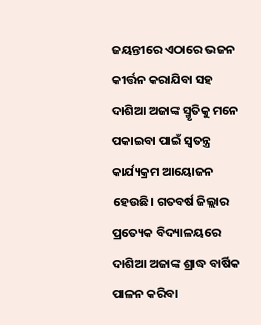ଜୟନ୍ତୀରେ ଏଠାରେ ଭଜନ କୀର୍ତ୍ତନ କରାଯିବା ସହ ଦାଶିଆ ଅଜାଙ୍କ ସ୍ମୃତିକୁ ମନେ ପକାଇବା ପାଇଁ ସ୍ୱତନ୍ତ୍ର କାର୍ଯ୍ୟକ୍ରମ ଆୟୋଜନ ହେଉଛି। ଗତବର୍ଷ ଜିଲ୍ଲାର ପ୍ରତ୍ୟେକ ବିଦ୍ୟାଳୟରେ ଦାଶିଆ ଅଜାଙ୍କ ଶ୍ରାଦ୍ଧ ବାର୍ଷିକ ପାଳନ କରିବା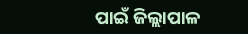ପାଇଁ ଜିଲ୍ଲାପାଳ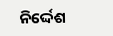ନିର୍ଦ୍ଦେଶ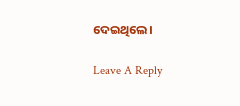ଦେଇଥିଲେ।

Leave A Reply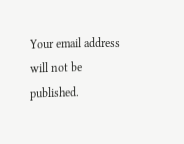Your email address will not be published.